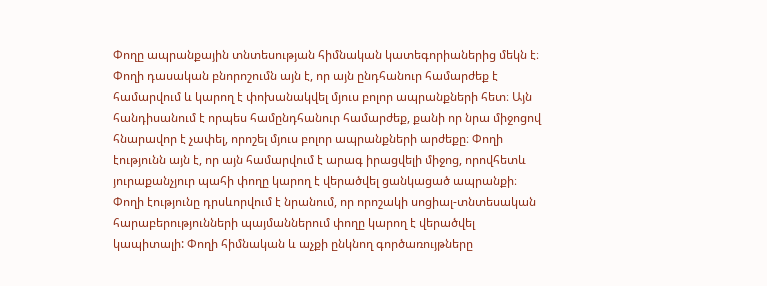Փողը ապրանքային տնտեսության հիմնական կատեգորիաներից մեկն է։ Փողի դասական բնորոշումն այն է, որ այն ընդհանուր համարժեք է համարվում և կարող է փոխանակվել մյուս բոլոր ապրանքների հետ։ Այն հանդիսանում է որպես համընդհանուր համարժեք, քանի որ նրա միջոցով հնարավոր է չափել, որոշել մյուս բոլոր ապրանքների արժեքը։ Փողի էությունն այն է, որ այն համարվում է արագ իրացվելի միջոց, որովհետև յուրաքանչյուր պահի փողը կարող է վերածվել ցանկացած ապրանքի։ Փողի էությունը դրսևորվում է նրանում, որ որոշակի սոցիալ-տնտեսական հարաբերությունների պայմաններում փողը կարող է վերածվել կապիտալի: Փողի հիմնական և աչքի ընկնող գործառույթները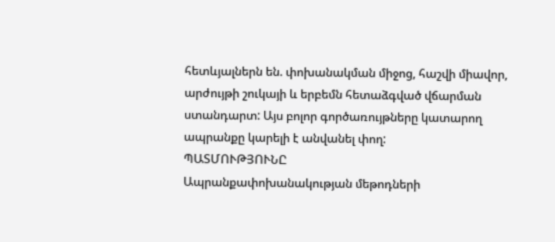հետևյալներն են. փոխանակման միջոց, հաշվի միավոր, արժույթի շուկայի և երբեմն հետաձգված վճարման ստանդարտ: Այս բոլոր գործառույթները կատարող ապրանքը կարելի է անվանել փող:
ՊԱՏՄՈՒԹՅՈՒՆԸ
Ապրանքափոխանակության մեթոդների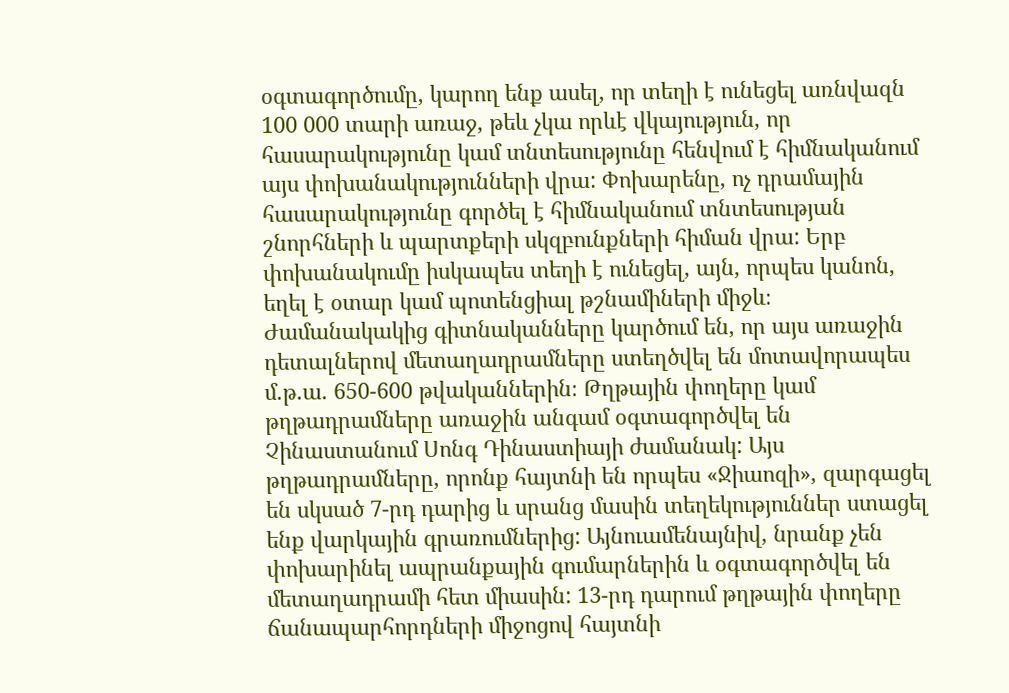օգտագործումը, կարող ենք ասել, որ տեղի է ունեցել առնվազն 100 000 տարի առաջ, թեև չկա որևէ վկայություն, որ հասարակությունը կամ տնտեսությունը հենվում է հիմնականում այս փոխանակությունների վրա: Փոխարենը, ոչ դրամային հասարակությունը գործել է հիմնականում տնտեսության շնորհների և պարտքերի սկզբունքների հիման վրա: Երբ փոխանակումը իսկապես տեղի է ունեցել, այն, որպես կանոն, եղել է օտար կամ պոտենցիալ թշնամիների միջև։ Ժամանակակից գիտնականները կարծում են, որ այս առաջին դետալներով մետաղադրամները ստեղծվել են մոտավորապես մ.թ.ա. 650-600 թվականներին։ Թղթային փողերը կամ թղթադրամները առաջին անգամ օգտագործվել են Չինաստանում Սոնգ Դինաստիայի ժամանակ: Այս թղթադրամները, որոնք հայտնի են որպես «Ջիաոզի», զարգացել են սկսած 7-րդ դարից և սրանց մասին տեղեկություններ ստացել ենք վարկային գրառումներից: Այնուամենայնիվ, նրանք չեն փոխարինել ապրանքային գումարներին և օգտագործվել են մետաղադրամի հետ միասին: 13-րդ դարում թղթային փողերը ճանապարհորդների միջոցով հայտնի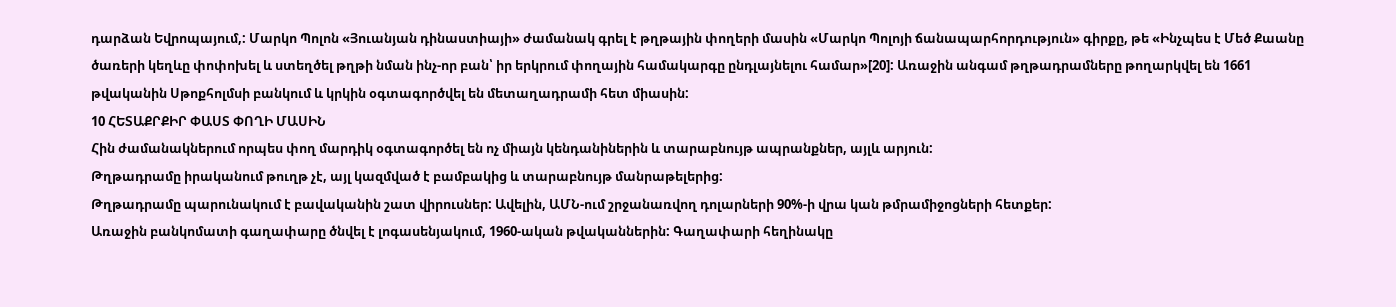դարձան Եվրոպայում,: Մարկո Պոլոն «Յուանյան դինաստիայի» ժամանակ գրել է թղթային փողերի մասին «Մարկո Պոլոյի ճանապարհորդություն» գիրքը, թե «Ինչպես է Մեծ Քաանը ծառերի կեղևը փոփոխել և ստեղծել թղթի նման ինչ-որ բան՝ իր երկրում փողային համակարգը ընդլայնելու համար»[20]: Առաջին անգամ թղթադրամները թողարկվել են 1661 թվականին Սթոքհոլմսի բանկում և կրկին օգտագործվել են մետաղադրամի հետ միասին:
10 ՀԵՏԱՔՐՔԻՐ ՓԱՍՏ ՓՈՂԻ ՄԱՍԻՆ
Հին ժամանակներում որպես փող մարդիկ օգտագործել են ոչ միայն կենդանիներին և տարաբնույթ ապրանքներ, այլև արյուն:
Թղթադրամը իրականում թուղթ չէ, այլ կազմված է բամբակից և տարաբնույթ մանրաթելերից:
Թղթադրամը պարունակում է բավականին շատ վիրուսներ: Ավելին, ԱՄՆ-ում շրջանառվող դոլարների 90%-ի վրա կան թմրամիջոցների հետքեր:
Առաջին բանկոմատի գաղափարը ծնվել է լոգասենյակում, 1960-ական թվականներին: Գաղափարի հեղինակը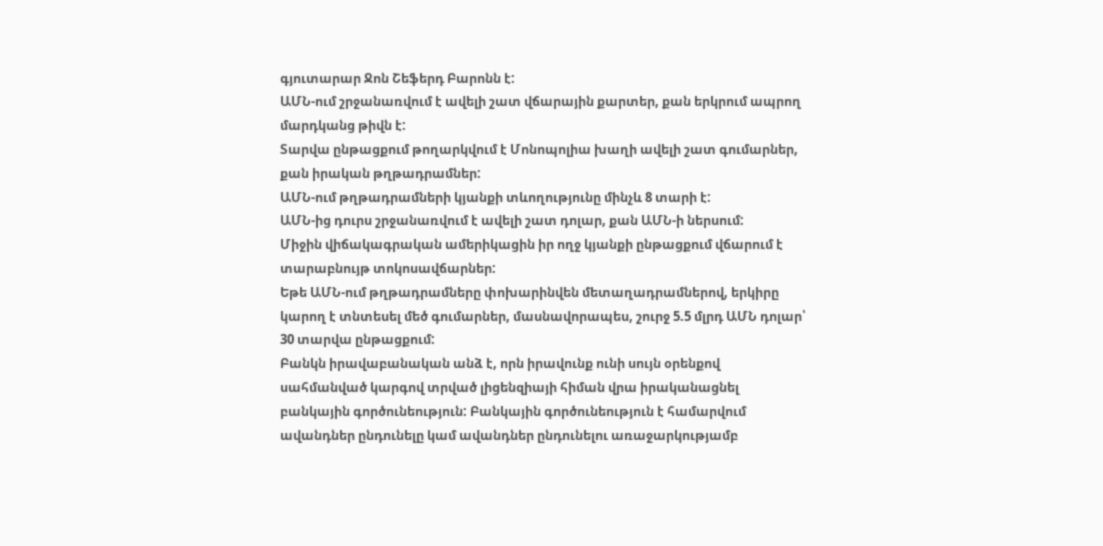գյուտարար Ջոն Շեֆերդ Բարոնն է:
ԱՄՆ-ում շրջանառվում է ավելի շատ վճարային քարտեր, քան երկրում ապրող մարդկանց թիվն է:
Տարվա ընթացքում թողարկվում է Մոնոպոլիա խաղի ավելի շատ գումարներ, քան իրական թղթադրամներ:
ԱՄՆ-ում թղթադրամների կյանքի տևողությունը մինչև 8 տարի է:
ԱՄՆ-ից դուրս շրջանառվում է ավելի շատ դոլար, քան ԱՄՆ-ի ներսում:
Միջին վիճակագրական ամերիկացին իր ողջ կյանքի ընթացքում վճարում է տարաբնույթ տոկոսավճարներ:
Եթե ԱՄՆ-ում թղթադրամները փոխարինվեն մետաղադրամներով, երկիրը կարող է տնտեսել մեծ գումարներ, մասնավորապես, շուրջ 5.5 մլրդ ԱՄՆ դոլար՝ 30 տարվա ընթացքում:
Բանկն իրավաբանական անձ է, որն իրավունք ունի սույն օրենքով սահմանված կարգով տրված լիցենզիայի հիման վրա իրականացնել բանկային գործունեություն: Բանկային գործունեություն է համարվում ավանդներ ընդունելը կամ ավանդներ ընդունելու առաջարկությամբ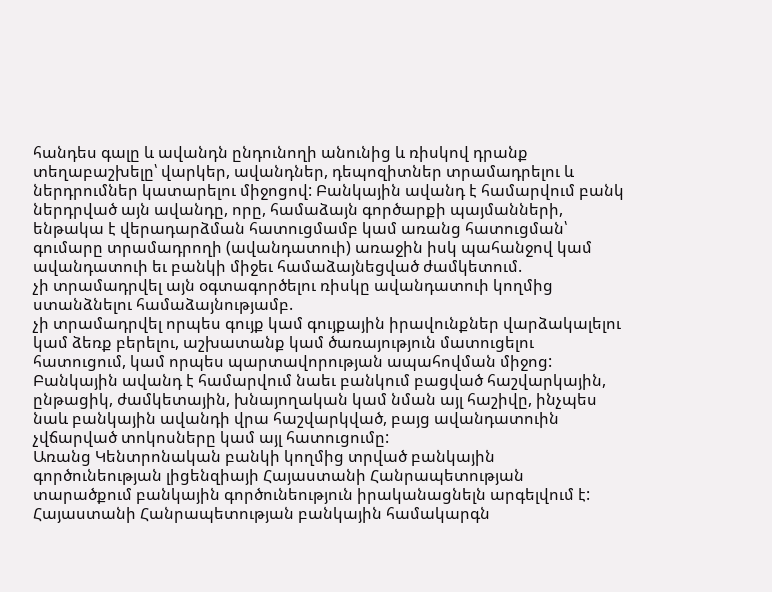հանդես գալը և ավանդն ընդունողի անունից և ռիսկով դրանք տեղաբաշխելը՝ վարկեր, ավանդներ, դեպոզիտներ տրամադրելու և ներդրումներ կատարելու միջոցով: Բանկային ավանդ է համարվում բանկ ներդրված այն ավանդը, որը, համաձայն գործարքի պայմանների,
ենթակա է վերադարձման հատուցմամբ կամ առանց հատուցման՝ գումարը տրամադրողի (ավանդատուի) առաջին իսկ պահանջով կամ ավանդատուի եւ բանկի միջեւ համաձայնեցված ժամկետում.
չի տրամադրվել այն օգտագործելու ռիսկը ավանդատուի կողմից ստանձնելու համաձայնությամբ.
չի տրամադրվել որպես գույք կամ գույքային իրավունքներ վարձակալելու կամ ձեռք բերելու, աշխատանք կամ ծառայություն մատուցելու հատուցում, կամ որպես պարտավորության ապահովման միջոց:
Բանկային ավանդ է համարվում նաեւ բանկում բացված հաշվարկային, ընթացիկ, ժամկետային, խնայողական կամ նման այլ հաշիվը, ինչպես նաև բանկային ավանդի վրա հաշվարկված, բայց ավանդատուին չվճարված տոկոսները կամ այլ հատուցումը:
Առանց Կենտրոնական բանկի կողմից տրված բանկային գործունեության լիցենզիայի Հայաստանի Հանրապետության տարածքում բանկային գործունեություն իրականացնելն արգելվում է:
Հայաստանի Հանրապետության բանկային համակարգն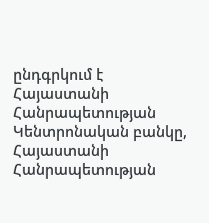ընդգրկում է Հայաստանի Հանրապետության Կենտրոնական բանկը, Հայաստանի Հանրապետության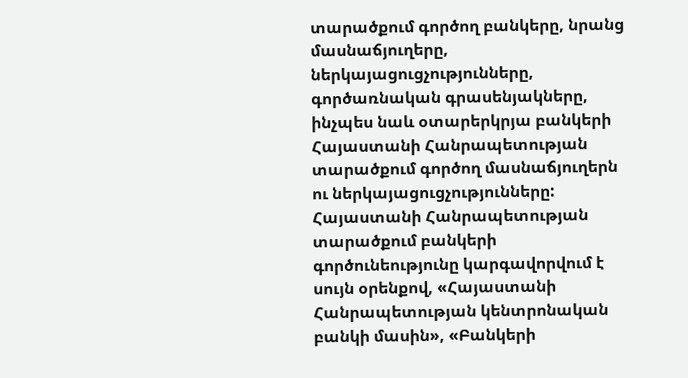տարածքում գործող բանկերը, նրանց մասնաճյուղերը, ներկայացուցչությունները, գործառնական գրասենյակները, ինչպես նաև օտարերկրյա բանկերի Հայաստանի Հանրապետության տարածքում գործող մասնաճյուղերն ու ներկայացուցչությունները: Հայաստանի Հանրապետության տարածքում բանկերի գործունեությունը կարգավորվում է սույն օրենքով, «Հայաստանի Հանրապետության կենտրոնական բանկի մասին», «Բանկերի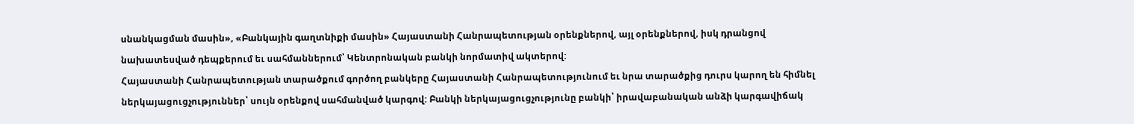սնանկացման մասին», «Բանկային գաղտնիքի մասին» Հայաստանի Հանրապետության օրենքներով, այլ օրենքներով, իսկ դրանցով նախատեսված դեպքերում եւ սահմաններում՝ Կենտրոնական բանկի նորմատիվ ակտերով:
Հայաստանի Հանրապետության տարածքում գործող բանկերը Հայաստանի Հանրապետությունում եւ նրա տարածքից դուրս կարող են հիմնել ներկայացուցչություններ՝ սույն օրենքով սահմանված կարգով: Բանկի ներկայացուցչությունը բանկի՝ իրավաբանական անձի կարգավիճակ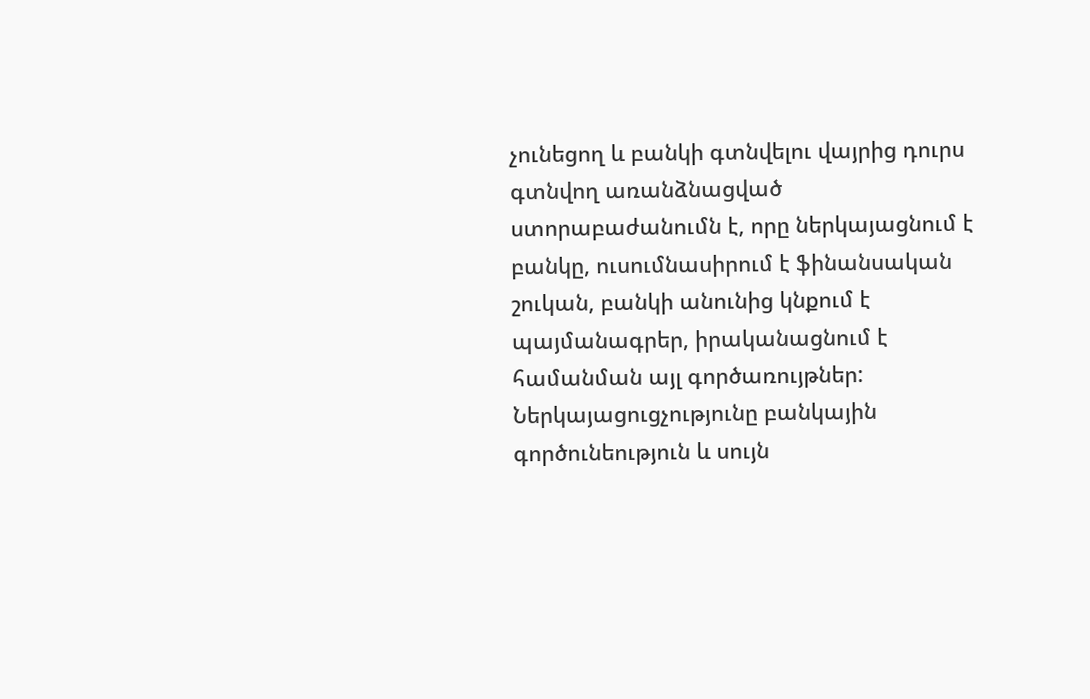չունեցող և բանկի գտնվելու վայրից դուրս գտնվող առանձնացված ստորաբաժանումն է, որը ներկայացնում է բանկը, ուսումնասիրում է ֆինանսական շուկան, բանկի անունից կնքում է պայմանագրեր, իրականացնում է համանման այլ գործառույթներ: Ներկայացուցչությունը բանկային գործունեություն և սույն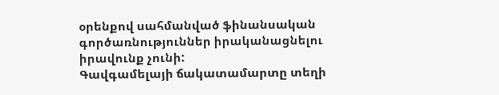օրենքով սահմանված ֆինանսական գործառնություններ իրականացնելու իրավունք չունի:
Գավգամելայի ճակատամարտը տեղի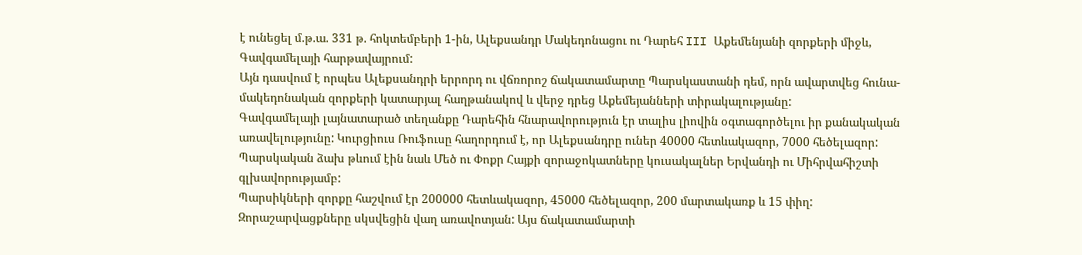է ունեցել մ.թ.ա. 331 թ. հոկտեմբերի 1-ին, Ալեքսանդր Մակեդոնացու ու Դարեհ III Աքեմենյանի զորքերի միջև, Գավգամելայի հարթավայրում:
Այն դասվում է որպես Ալեքսանդրի երրորդ ու վճռորոշ ճակատամարտը Պարսկաստանի դեմ, որն ավարտվեց հունա-մակեդոնական զորքերի կատարյալ հաղթանակով և վերջ դրեց Աքեմեյանների տիրակալությանը:
Գավգամելայի լայնատարած տեղանքը Դարեհին հնարավորություն էր տալիս լիովին օգտագործելու իր քանակական առավելությունը: Կուրցիուս Ռուֆուսը հաղորդում է, որ Ալեքսանդրը ուներ 40000 հետևակազոր, 7000 հեծելազոր: Պարսկական ձախ թևում էին նաև Մեծ ու Փոքր Հայքի զորաջոկատները կուսակալներ Երվանդի ու Միհրվահիշտի գլխավորությամբ:
Պարսիկների զորքը հաշվում էր 200000 հետևակազոր, 45000 հեծելազոր, 200 մարտակառք և 15 փիղ:
Զորաշարվացքները սկսվեցին վաղ առավոտյան: Այս ճակատամարտի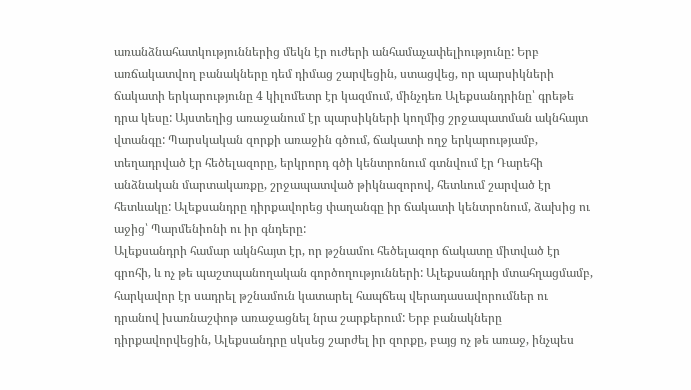առանձնահատկություններից մեկն էր ուժերի անհամաչափելիությունը: Երբ առճակատվող բանակները դեմ դիմաց շարվեցին, ստացվեց, որ պարսիկների ճակատի երկարությունը 4 կիլոմետր էր կազմում, մինչդեռ Ալեքսանդրինը՝ գրեթե դրա կեսը: Այստեղից առաջանում էր պարսիկների կողմից շրջապատման ակնհայտ վտանգը: Պարսկական զորքի առաջին գծում, ճակատի ողջ երկարությամբ, տեղադրված էր հեծելազորը, երկրորդ գծի կենտրոնում գտնվում էր Դարեհի անձնական մարտակառքը, շրջապատված թիկնազորով, հետևում շարված էր հետևակը: Ալեքսանդրը դիրքավորեց փաղանգը իր ճակատի կենտրոնում, ձախից ու աջից՝ Պարմենիոնի ու իր գնդերը:
Ալեքսանդրի համար ակնհայտ էր, որ թշնամու հեծելազոր ճակատը միտված էր գրոհի, և ոչ թե պաշտպանողական գործողությունների: Ալեքսանդրի մտահղացմամբ, հարկավոր էր սադրել թշնամուն կատարել հապճեպ վերադասավորումներ ու դրանով խառնաշփոթ առաջացնել նրա շարքերում: Երբ բանակները դիրքավորվեցին, Ալեքսանդրը սկսեց շարժել իր զորքը, բայց ոչ թե առաջ, ինչպես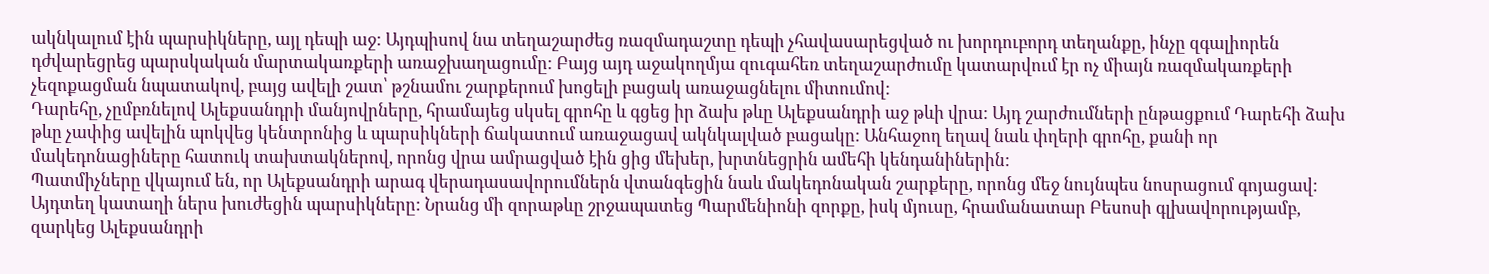ակնկալում էին պարսիկները, այլ դեպի աջ: Այդպիսով նա տեղաշարժեց ռազմադաշտը դեպի չհավասարեցված ու խորդուբորդ տեղանքը, ինչը զգալիորեն դժվարեցրեց պարսկական մարտակառքերի առաջխաղացումը: Բայց այդ աջակողմյա զուգահեռ տեղաշարժումը կատարվում էր ոչ միայն ռազմակառքերի չեզոքացման նպատակով, բայց ավելի շատ՝ թշնամու շարքերում խոցելի բացակ առաջացնելու միտումով:
Դարեհը, չըմբռնելով Ալեքսանդրի մանյովրները, հրամայեց սկսել գրոհը և գցեց իր ձախ թևը Ալեքսանդրի աջ թևի վրա: Այդ շարժումների ընթացքում Դարեհի ձախ թևը չափից ավելին պոկվեց կենտրոնից և պարսիկների ճակատում առաջացավ ակնկալված բացակը: Անհաջող եղավ նաև փղերի գրոհը, քանի որ մակեդոնացիները հատուկ տախտակներով, որոնց վրա ամրացված էին ցից մեխեր, խրտնեցրին ամեհի կենդանիներին:
Պատմիչները վկայում են, որ Ալեքսանդրի արագ վերադասավորումներն վտանգեցին նաև մակեդոնական շարքերը, որոնց մեջ նույնպես նոսրացում գոյացավ: Այդտեղ կատաղի ներս խուժեցին պարսիկները: Նրանց մի զորաթևը շրջապատեց Պարմենիոնի զորքը, իսկ մյուսը, հրամանատար Բեսոսի գլխավորությամբ, զարկեց Ալեքսանդրի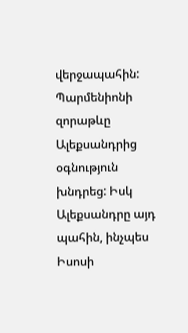վերջապահին: Պարմենիոնի զորաթևը Ալեքսանդրից օգնություն խնդրեց: Իսկ Ալեքսանդրը այդ պահին, ինչպես Իսոսի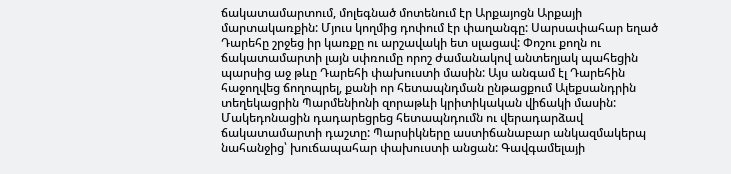ճակատամարտում, մոլեգնած մոտենում էր Արքայոցն Արքայի մարտակառքին: Մյուս կողմից դոփում էր փաղանգը: Սարսափահար եղած Դարեհը շրջեց իր կառքը ու արշավակի ետ սլացավ: Փոշու քողն ու ճակատամարտի լայն սփռումը որոշ ժամանակով անտեղյակ պահեցին պարսից աջ թևը Դարեհի փախուստի մասին: Այս անգամ էլ Դարեհին հաջողվեց ճողոպրել, քանի որ հետապնդման ընթացքում Ալեքսանդրին տեղեկացրին Պարմենիոնի զորաթևի կրիտիկական վիճակի մասին: Մակեդոնացին դադարեցրեց հետապնդումն ու վերադարձավ ճակատամարտի դաշտը: Պարսիկները աստիճանաբար անկազմակերպ նահանջից՝ խուճապահար փախուստի անցան: Գավգամելայի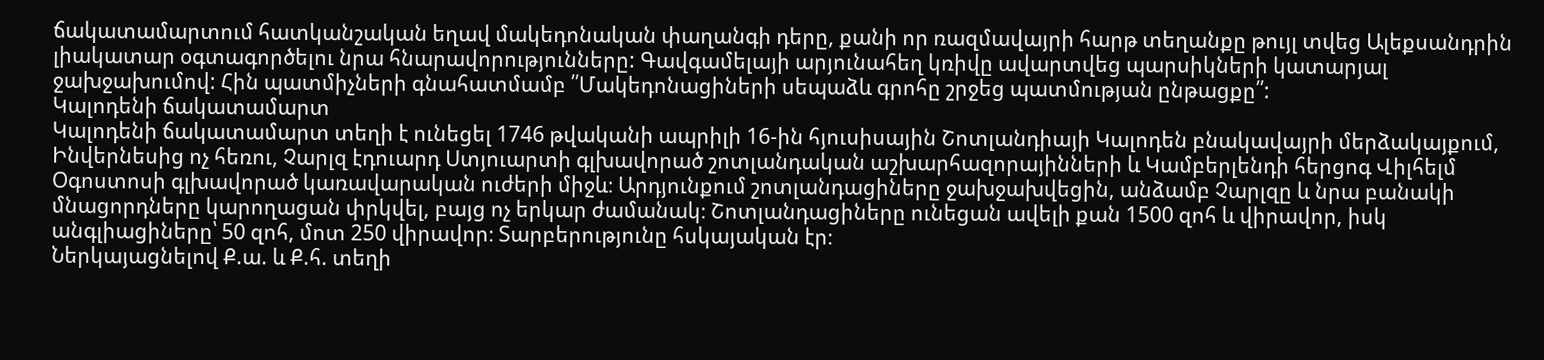ճակատամարտում հատկանշական եղավ մակեդոնական փաղանգի դերը, քանի որ ռազմավայրի հարթ տեղանքը թույլ տվեց Ալեքսանդրին լիակատար օգտագործելու նրա հնարավորությունները: Գավգամելայի արյունահեղ կռիվը ավարտվեց պարսիկների կատարյալ ջախջախումով: Հին պատմիչների գնահատմամբ ՛՛Մակեդոնացիների սեպաձև գրոհը շրջեց պատմության ընթացքը՛՛:
Կալոդենի ճակատամարտ
Կալոդենի ճակատամարտ տեղի է ունեցել 1746 թվականի ապրիլի 16-ին հյուսիսային Շոտլանդիայի Կալոդեն բնակավայրի մերձակայքում, Ինվերնեսից ոչ հեռու, Չարլզ էդուարդ Ստյուարտի գլխավորած շոտլանդական աշխարհազորայինների և Կամբերլենդի հերցոգ Վիլհելմ Օգոստոսի գլխավորած կառավարական ուժերի միջև։ Արդյունքում շոտլանդացիները ջախջախվեցին, անձամբ Չարլզը և նրա բանակի մնացորդները կարողացան փրկվել, բայց ոչ երկար ժամանակ։ Շոտլանդացիները ունեցան ավելի քան 1500 զոհ և վիրավոր, իսկ անգլիացիները՝ 50 զոհ, մոտ 250 վիրավոր։ Տարբերությունը հսկայական էր։
Ներկայացնելով Ք.ա. և Ք.հ. տեղի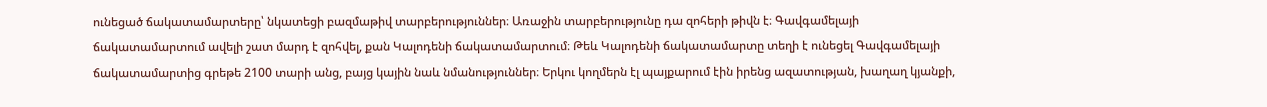ունեցած ճակատամարտերը՝ նկատեցի բազմաթիվ տարբերություններ։ Առաջին տարբերությունը դա զոհերի թիվն է։ Գավգամելայի ճակատամարտում ավելի շատ մարդ է զոհվել, քան Կալոդենի ճակատամարտում։ Թեև Կալոդենի ճակատամարտը տեղի է ունեցել Գավգամելայի ճակատամարտից գրեթե 2100 տարի անց, բայց կային նաև նմանություններ։ Երկու կողմերն էլ պայքարում էին իրենց ազատության, խաղաղ կյանքի,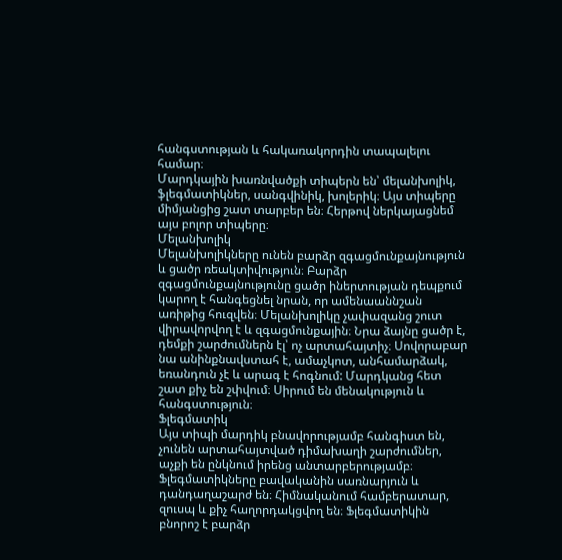հանգստության և հակառակորդին տապալելու համար։
Մարդկային խառնվածքի տիպերն են՝ մելանխոլիկ, ֆլեգմատիկներ, սանգվինիկ, խոլերիկ։ Այս տիպերը միմյանցից շատ տարբեր են։ Հերթով ներկայացնեմ այս բոլոր տիպերը։
Մելանխոլիկ
Մելանխոլիկները ունեն բարձր զգացմունքայնություն և ցածր ռեակտիվություն։ Բարձր զգացմունքայնությունը ցածր իներտության դեպքում կարող է հանգեցնել նրան, որ ամենաաննշան առիթից հուզվեն։ Մելանխոլիկը չափազանց շուտ վիրավորվող է և զգացմունքային։ Նրա ձայնը ցածր է, դեմքի շարժումներն էլ՝ ոչ արտահայտիչ։ Սովորաբար նա անինքնավստահ է, ամաչկոտ, անհամարձակ, եռանդուն չէ և արագ է հոգնում: Մարդկանց հետ շատ քիչ են շփվում։ Սիրում են մենակություն և հանգստություն։
Ֆլեգմատիկ
Այս տիպի մարդիկ բնավորությամբ հանգիստ են, չունեն արտահայտված դիմախաղի շարժումներ, աչքի են ընկնում իրենց անտարբերությամբ։ Ֆլեգմատիկները բավականին սառնարյուն և դանդաղաշարժ են։ Հիմնականում համբերատար, զուսպ և քիչ հաղորդակցվող են։ Ֆլեգմատիկին բնորոշ է բարձր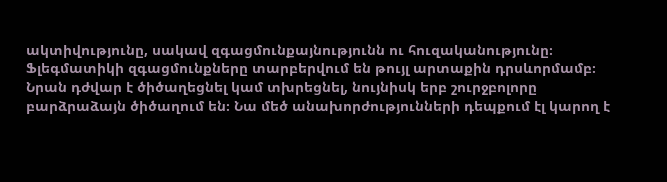ակտիվությունը, սակավ զգացմունքայնությունն ու հուզականությունը։ Ֆլեգմատիկի զգացմունքները տարբերվում են թույլ արտաքին դրսևորմամբ։ Նրան դժվար է ծիծաղեցնել կամ տխրեցնել, նույնիսկ երբ շուրջբոլորը բարձրաձայն ծիծաղում են։ Նա մեծ անախորժությունների դեպքում էլ կարող է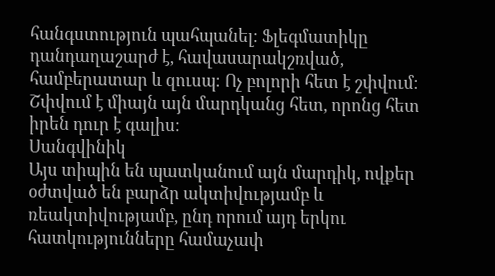հանգստություն պահպանել։ Ֆլեգմատիկը դանդաղաշարժ է, հավասարակշռված, համբերատար և զուսպ։ Ոչ բոլորի հետ է շփվում։ Շփվում է միայն այն մարդկանց հետ, որոնց հետ իրեն դուր է գալիս։
Սանգվինիկ
Այս տիպին են պատկանում այն մարդիկ, ովքեր օժտված են բարձր ակտիվությամբ և ռեակտիվությամբ, ընդ որում այդ երկու հատկությունները համաչափ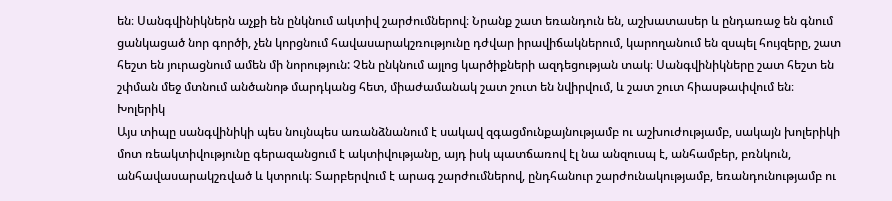են։ Սանգվինիկներն աչքի են ընկնում ակտիվ շարժումներով։ Նրանք շատ եռանդուն են, աշխատասեր և ընդառաջ են գնում ցանկացած նոր գործի, չեն կորցնում հավասարակշռությունը դժվար իրավիճակներում, կարողանում են զսպել հույզերը, շատ հեշտ են յուրացնում ամեն մի նորություն: Չեն ընկնում այլոց կարծիքների ազդեցության տակ։ Սանգվինիկները շատ հեշտ են շփման մեջ մտնում անծանոթ մարդկանց հետ, միաժամանակ շատ շուտ են նվիրվում, և շատ շուտ հիասթափվում են։
Խոլերիկ
Այս տիպը սանգվինիկի պես նույնպես առանձնանում է սակավ զգացմունքայնությամբ ու աշխուժությամբ, սակայն խոլերիկի մոտ ռեակտիվությունը գերազանցում է ակտիվությանը, այդ իսկ պատճառով էլ նա անզուսպ է, անհամբեր, բռնկուն, անհավասարակշռված և կտրուկ։ Տարբերվում է արագ շարժումներով, ընդհանուր շարժունակությամբ, եռանդունությամբ ու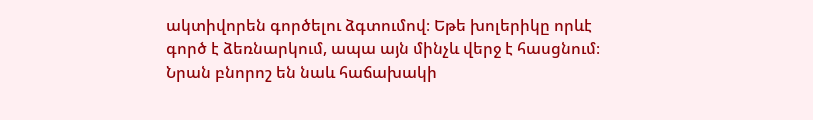ակտիվորեն գործելու ձգտումով։ Եթե խոլերիկը որևէ գործ է ձեռնարկում, ապա այն մինչև վերջ է հասցնում։ Նրան բնորոշ են նաև հաճախակի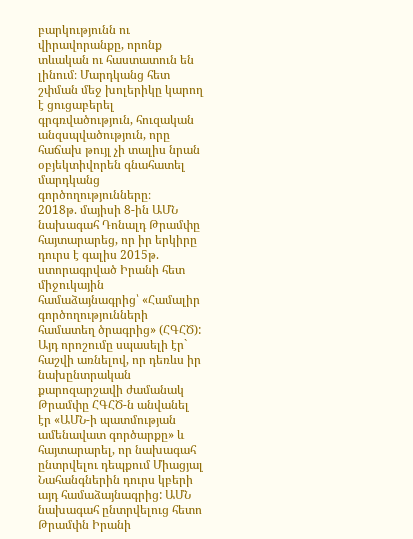բարկությունն ու վիրավորանքը, որոնք տևական ու հաստատուն են լինում։ Մարդկանց հետ շփման մեջ խոլերիկը կարող է ցուցաբերել գրգռվածություն, հուզական անզսպվածություն, որը հաճախ թույլ չի տալիս նրան օբյեկտիվորեն գնահատել մարդկանց գործողությունները։
2018թ. մայիսի 8-ին ԱՄՆ նախագահ Դոնալդ Թրամփը հայտարարեց, որ իր երկիրը դուրս է գալիս 2015թ. ստորագրված Իրանի հետ միջուկային համաձայնագրից՝ «Համալիր գործողությունների համատեղ ծրագրից» (ՀԳՀԾ): Այդ որոշումը սպասելի էր` հաշվի առնելով, որ դեռևս իր նախընտրական քարոզարշավի ժամանակ Թրամփը ՀԳՀԾ-ն անվանել էր «ԱՄՆ-ի պատմության ամենավատ գործարքը» և հայտարարել, որ նախագահ ընտրվելու դեպքում Միացյալ Նահանգներին դուրս կբերի այդ համաձայնագրից: ԱՄՆ նախագահ ընտրվելուց հետո Թրամփն Իրանի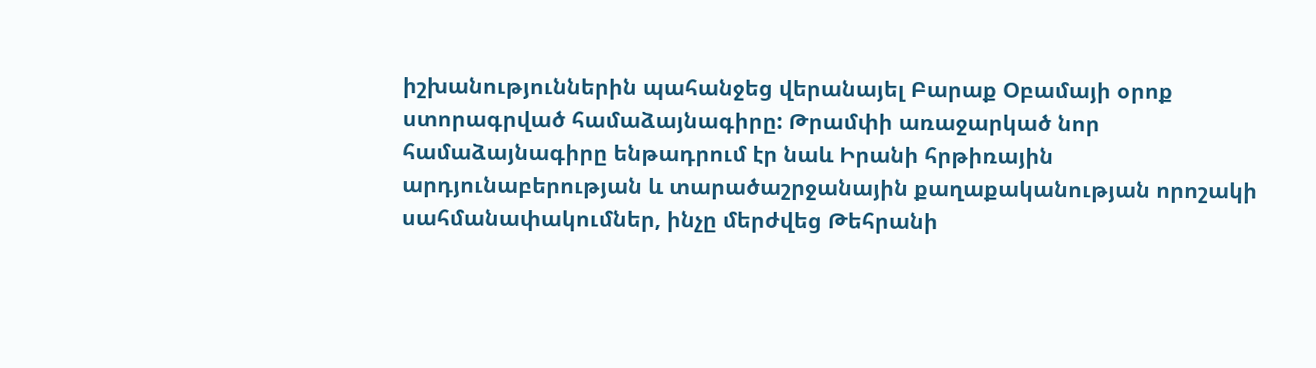իշխանություններին պահանջեց վերանայել Բարաք Օբամայի օրոք ստորագրված համաձայնագիրը: Թրամփի առաջարկած նոր համաձայնագիրը ենթադրում էր նաև Իրանի հրթիռային արդյունաբերության և տարածաշրջանային քաղաքականության որոշակի սահմանափակումներ, ինչը մերժվեց Թեհրանի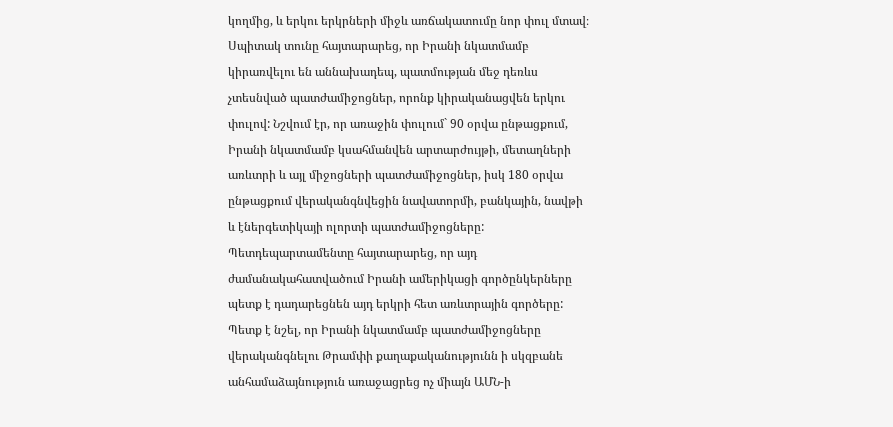կողմից, և երկու երկրների միջև առճակատումը նոր փուլ մտավ։ Սպիտակ տունը հայտարարեց, որ Իրանի նկատմամբ կիրառվելու են աննախադեպ, պատմության մեջ դեռևս չտեսնված պատժամիջոցներ, որոնք կիրականացվեն երկու փուլով: Նշվում էր, որ առաջին փուլում` 90 օրվա ընթացքում, Իրանի նկատմամբ կսահմանվեն արտարժույթի, մետաղների առևտրի և այլ միջոցների պատժամիջոցներ, իսկ 180 օրվա ընթացքում վերականգնվեցին նավատորմի, բանկային, նավթի և էներգետիկայի ոլորտի պատժամիջոցները: Պետդեպարտամենտը հայտարարեց, որ այդ ժամանակահատվածում Իրանի ամերիկացի գործընկերները պետք է դադարեցնեն այդ երկրի հետ առևտրային գործերը: Պետք է նշել, որ Իրանի նկատմամբ պատժամիջոցները վերականգնելու Թրամփի քաղաքականությունն ի սկզբանե անհամաձայնություն առաջացրեց ոչ միայն ԱՄՆ-ի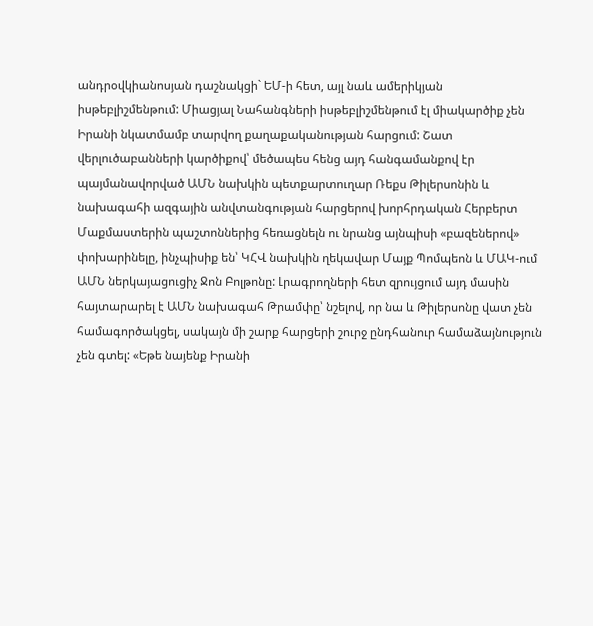անդրօվկիանոսյան դաշնակցի` ԵՄ-ի հետ, այլ նաև ամերիկյան իսթեբլիշմենթում: Միացյալ Նահանգների իսթեբլիշմենթում էլ միակարծիք չեն Իրանի նկատմամբ տարվող քաղաքականության հարցում: Շատ վերլուծաբանների կարծիքով՝ մեծապես հենց այդ հանգամանքով էր պայմանավորված ԱՄՆ նախկին պետքարտուղար Ռեքս Թիլերսոնին և նախագահի ազգային անվտանգության հարցերով խորհրդական Հերբերտ Մաքմաստերին պաշտոններից հեռացնելն ու նրանց այնպիսի «բազեներով» փոխարինելը, ինչպիսիք են՝ ԿՀՎ նախկին ղեկավար Մայք Պոմպեոն և ՄԱԿ-ում ԱՄՆ ներկայացուցիչ Ջոն Բոլթոնը: Լրագրողների հետ զրույցում այդ մասին հայտարարել է ԱՄՆ նախագահ Թրամփը՝ նշելով, որ նա և Թիլերսոնը վատ չեն համագործակցել, սակայն մի շարք հարցերի շուրջ ընդհանուր համաձայնություն չեն գտել: «Եթե նայենք Իրանի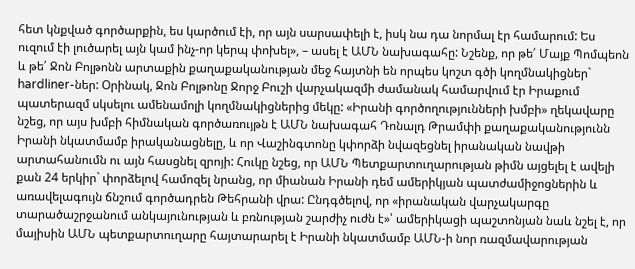հետ կնքված գործարքին, ես կարծում էի, որ այն սարսափելի է, իսկ նա դա նորմալ էր համարում: Ես ուզում էի լուծարել այն կամ ինչ-որ կերպ փոխել», – ասել է ԱՄՆ նախագահը: Նշենք, որ թե՛ Մայք Պոմպեոն և թե՛ Ջոն Բոլթոնն արտաքին քաղաքականության մեջ հայտնի են որպես կոշտ գծի կողմնակիցներ` hardliner-ներ: Օրինակ, Ջոն Բոլթոնը Ջորջ Բուշի վարչակազմի ժամանակ համարվում էր Իրաքում պատերազմ սկսելու ամենամոլի կողմնակիցներից մեկը: «Իրանի գործողությունների խմբի» ղեկավարը նշեց, որ այս խմբի հիմնական գործառույթն է ԱՄՆ նախագահ Դոնալդ Թրամփի քաղաքականությունն Իրանի նկատմամբ իրականացնելը, և որ Վաշինգտոնը կփորձի նվազեցնել իրանական նավթի արտահանումն ու այն հասցնել զրոյի: Հուկը նշեց, որ ԱՄՆ Պետքարտուղարության թիմն այցելել է ավելի քան 24 երկիր` փորձելով համոզել նրանց, որ միանան Իրանի դեմ ամերիկյան պատժամիջոցներին և առավելագույն ճնշում գործադրեն Թեհրանի վրա: Ընդգծելով, որ «իրանական վարչակարգը տարածաշրջանում անկայունության և բռնության շարժիչ ուժն է»՝ ամերիկացի պաշտոնյան նաև նշել է, որ մայիսին ԱՄՆ պետքարտուղարը հայտարարել է Իրանի նկատմամբ ԱՄՆ-ի նոր ռազմավարության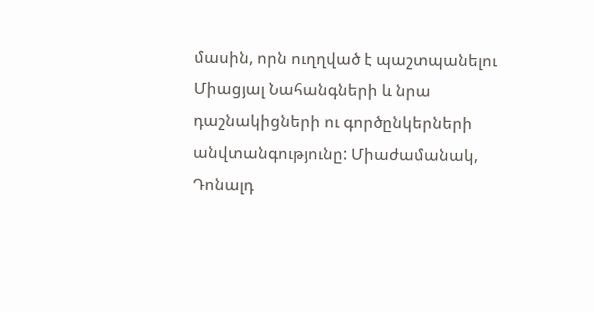մասին, որն ուղղված է պաշտպանելու Միացյալ Նահանգների և նրա դաշնակիցների ու գործընկերների անվտանգությունը: Միաժամանակ, Դոնալդ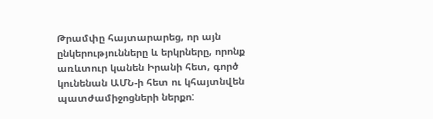Թրամփը հայտարարեց, որ այն ընկերությունները և երկրները, որոնք առևտուր կանեն Իրանի հետ, գործ կունենան ԱՄՆ-ի հետ ու կհայտնվեն պատժամիջոցների ներքո: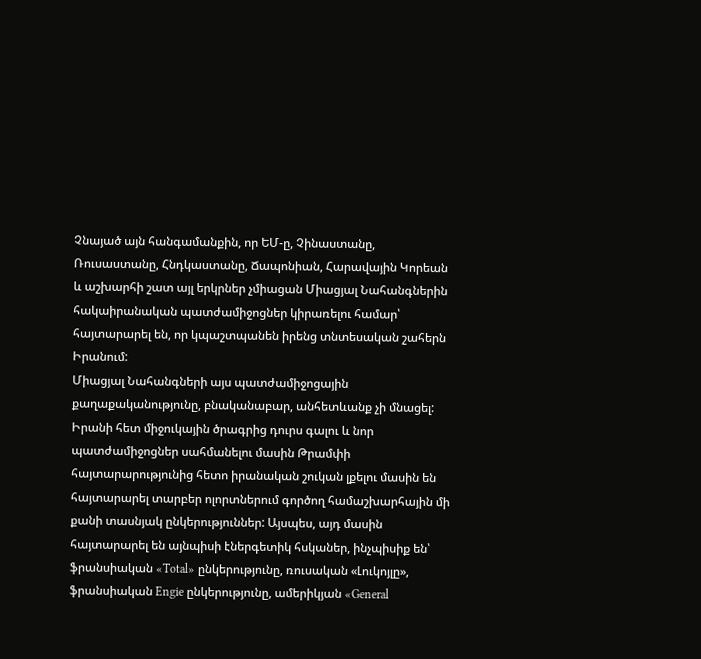Չնայած այն հանգամանքին, որ ԵՄ-ը, Չինաստանը, Ռուսաստանը, Հնդկաստանը, Ճապոնիան, Հարավային Կորեան և աշխարհի շատ այլ երկրներ չմիացան Միացյալ Նահանգներին հակաիրանական պատժամիջոցներ կիրառելու համար՝ հայտարարել են, որ կպաշտպանեն իրենց տնտեսական շահերն Իրանում:
Միացյալ Նահանգների այս պատժամիջոցային քաղաքականությունը, բնականաբար, անհետևանք չի մնացել: Իրանի հետ միջուկային ծրագրից դուրս գալու և նոր պատժամիջոցներ սահմանելու մասին Թրամփի հայտարարությունից հետո իրանական շուկան լքելու մասին են հայտարարել տարբեր ոլորտներում գործող համաշխարհային մի քանի տասնյակ ընկերություններ: Այսպես, այդ մասին հայտարարել են այնպիսի էներգետիկ հսկաներ, ինչպիսիք են՝ ֆրանսիական «Total» ընկերությունը, ռուսական «Լուկոյլը», ֆրանսիական Engie ընկերությունը, ամերիկյան «General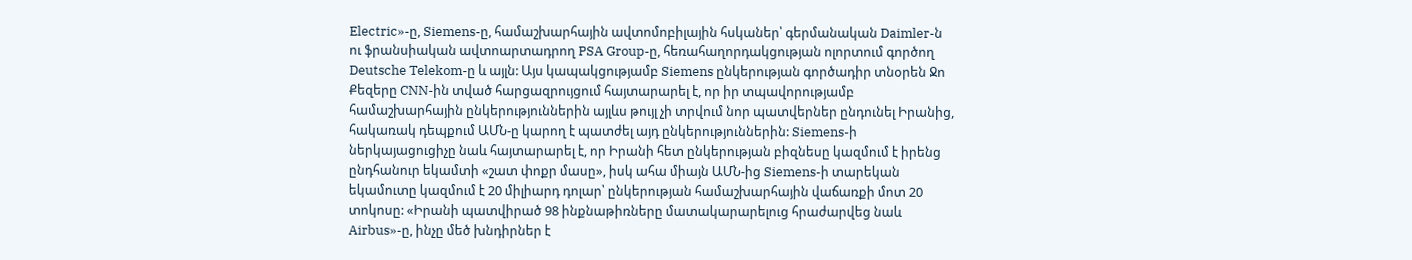Electric»-ը, Siemens-ը, համաշխարհային ավտոմոբիլային հսկաներ՝ գերմանական Daimler-ն ու ֆրանսիական ավտոարտադրող PSA Group-ը, հեռահաղորդակցության ոլորտում գործող Deutsche Telekom-ը և այլն: Այս կապակցությամբ Siemens ընկերության գործադիր տնօրեն Ջո Քեզերը CNN-ին տված հարցազրույցում հայտարարել է, որ իր տպավորությամբ համաշխարհային ընկերություններին այլևս թույլ չի տրվում նոր պատվերներ ընդունել Իրանից, հակառակ դեպքում ԱՄՆ-ը կարող է պատժել այդ ընկերություններին: Siemens-ի ներկայացուցիչը նաև հայտարարել է, որ Իրանի հետ ընկերության բիզնեսը կազմում է իրենց ընդհանուր եկամտի «շատ փոքր մասը», իսկ ահա միայն ԱՄՆ-ից Siemens-ի տարեկան եկամուտը կազմում է 20 միլիարդ դոլար՝ ընկերության համաշխարհային վաճառքի մոտ 20 տոկոսը: «Իրանի պատվիրած 98 ինքնաթիռները մատակարարելուց հրաժարվեց նաև Airbus»-ը, ինչը մեծ խնդիրներ է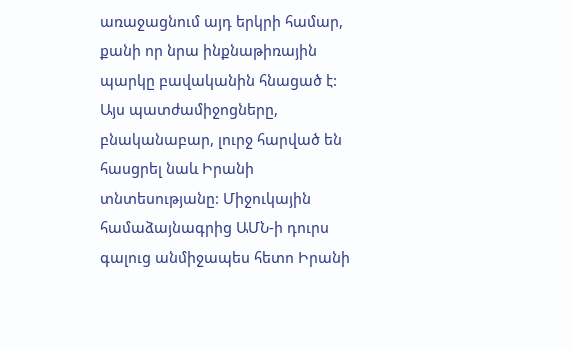առաջացնում այդ երկրի համար, քանի որ նրա ինքնաթիռային պարկը բավականին հնացած է:
Այս պատժամիջոցները, բնականաբար, լուրջ հարված են հասցրել նաև Իրանի տնտեսությանը: Միջուկային համաձայնագրից ԱՄՆ-ի դուրս գալուց անմիջապես հետո Իրանի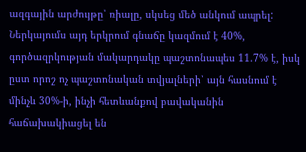ազգային արժույթը՝ ռիալը, սկսեց մեծ անկում ապրել: Ներկայումս այդ երկրում գնաճը կազմում է 40%, գործազրկության մակարդակը պաշտոնապես 11.7% է, իսկ ըստ որոշ ոչ պաշտոնական տվյալների՝ այն հասնում է մինչև 30%-ի, ինչի հետևանքով բավականին հաճախակիացել են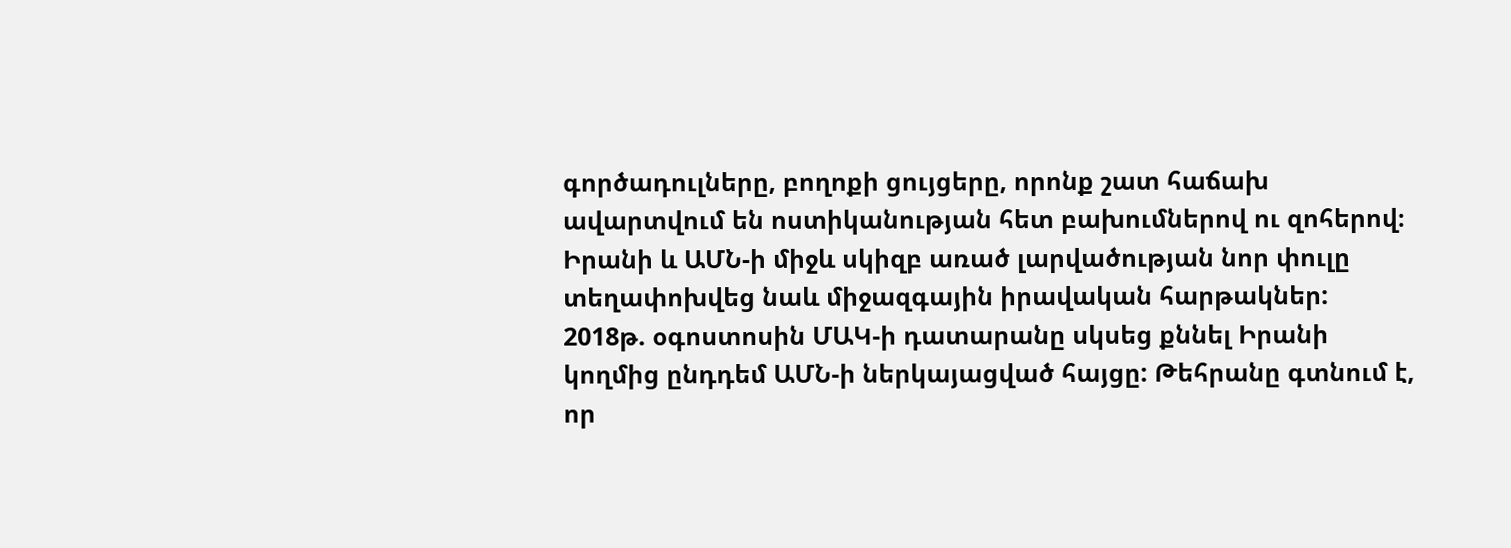գործադուլները, բողոքի ցույցերը, որոնք շատ հաճախ ավարտվում են ոստիկանության հետ բախումներով ու զոհերով։
Իրանի և ԱՄՆ-ի միջև սկիզբ առած լարվածության նոր փուլը տեղափոխվեց նաև միջազգային իրավական հարթակներ: 2018թ. օգոստոսին ՄԱԿ-ի դատարանը սկսեց քննել Իրանի կողմից ընդդեմ ԱՄՆ-ի ներկայացված հայցը: Թեհրանը գտնում է, որ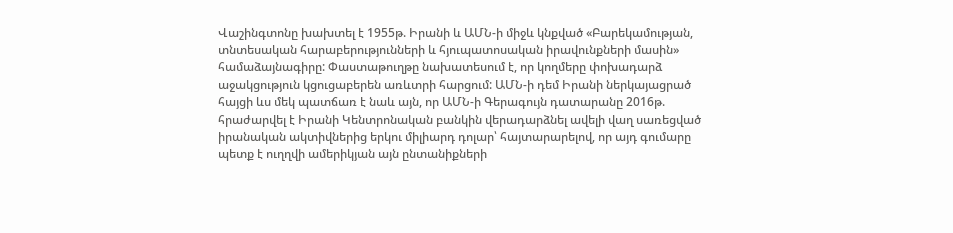Վաշինգտոնը խախտել է 1955թ. Իրանի և ԱՄՆ-ի միջև կնքված «Բարեկամության, տնտեսական հարաբերությունների և հյուպատոսական իրավունքների մասին» համաձայնագիրը: Փաստաթուղթը նախատեսում է, որ կողմերը փոխադարձ աջակցություն կցուցաբերեն առևտրի հարցում: ԱՄՆ-ի դեմ Իրանի ներկայացրած հայցի ևս մեկ պատճառ է նաև այն, որ ԱՄՆ-ի Գերագույն դատարանը 2016թ. հրաժարվել է Իրանի Կենտրոնական բանկին վերադարձնել ավելի վաղ սառեցված իրանական ակտիվներից երկու միլիարդ դոլար՝ հայտարարելով, որ այդ գումարը պետք է ուղղվի ամերիկյան այն ընտանիքների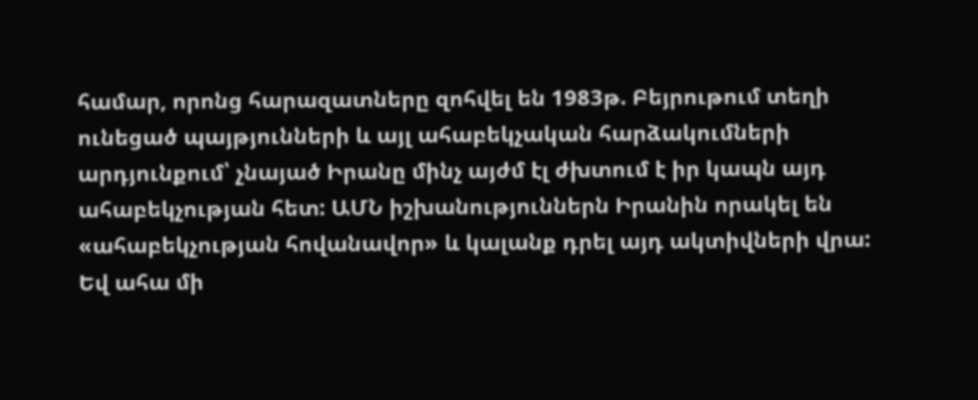համար, որոնց հարազատները զոհվել են 1983թ. Բեյրութում տեղի ունեցած պայթյունների և այլ ահաբեկչական հարձակումների արդյունքում՝ չնայած Իրանը մինչ այժմ էլ ժխտում է իր կապն այդ ահաբեկչության հետ: ԱՄՆ իշխանություններն Իրանին որակել են «ահաբեկչության հովանավոր» և կալանք դրել այդ ակտիվների վրա:
Եվ ահա մի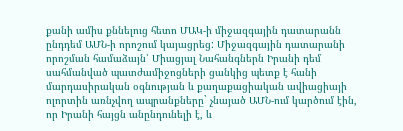քանի ամիս քննելուց հետո ՄԱԿ-ի միջազգային դատարանն ընդդեմ ԱՄՆ-ի որոշում կայացրեց: Միջազգային դատարանի որոշման համաձայն՝ Միացյալ Նահանգներն Իրանի դեմ սահմանված պատժամիջոցների ցանկից պետք է հանի մարդասիրական օգնության և քաղաքացիական ավիացիայի ոլորտին առնչվող ապրանքները` չնայած ԱՄՆ-ում կարծում էին, որ Իրանի հայցն անընդունելի է, և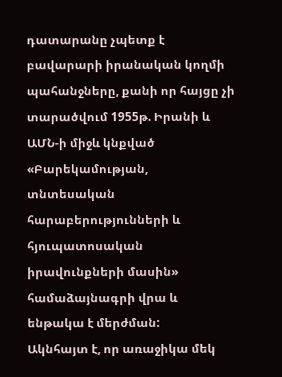դատարանը չպետք է բավարարի իրանական կողմի պահանջները, քանի որ հայցը չի տարածվում 1955թ. Իրանի և ԱՄՆ-ի միջև կնքված «Բարեկամության, տնտեսական հարաբերությունների և հյուպատոսական իրավունքների մասին» համաձայնագրի վրա և ենթակա է մերժման:
Ակնհայտ է, որ առաջիկա մեկ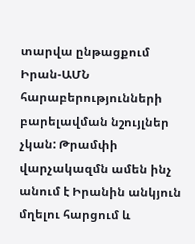տարվա ընթացքում Իրան-ԱՄՆ հարաբերությունների բարելավման նշույլներ չկան: Թրամփի վարչակազմն ամեն ինչ անում է Իրանին անկյուն մղելու հարցում և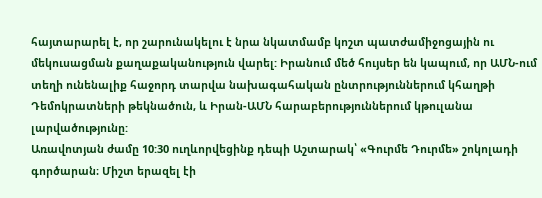հայտարարել է, որ շարունակելու է նրա նկատմամբ կոշտ պատժամիջոցային ու մեկուսացման քաղաքականություն վարել: Իրանում մեծ հույսեր են կապում, որ ԱՄՆ-ում տեղի ունենալիք հաջորդ տարվա նախագահական ընտրություններում կհաղթի Դեմոկրատների թեկնածուն, և Իրան-ԱՄՆ հարաբերություններում կթուլանա լարվածությունը:
Առավոտյան ժամը 10:30 ուղևորվեցինք դեպի Աշտարակ՝ «Գուրմե Դուրմե» շոկոլադի գործարան։ Միշտ երազել էի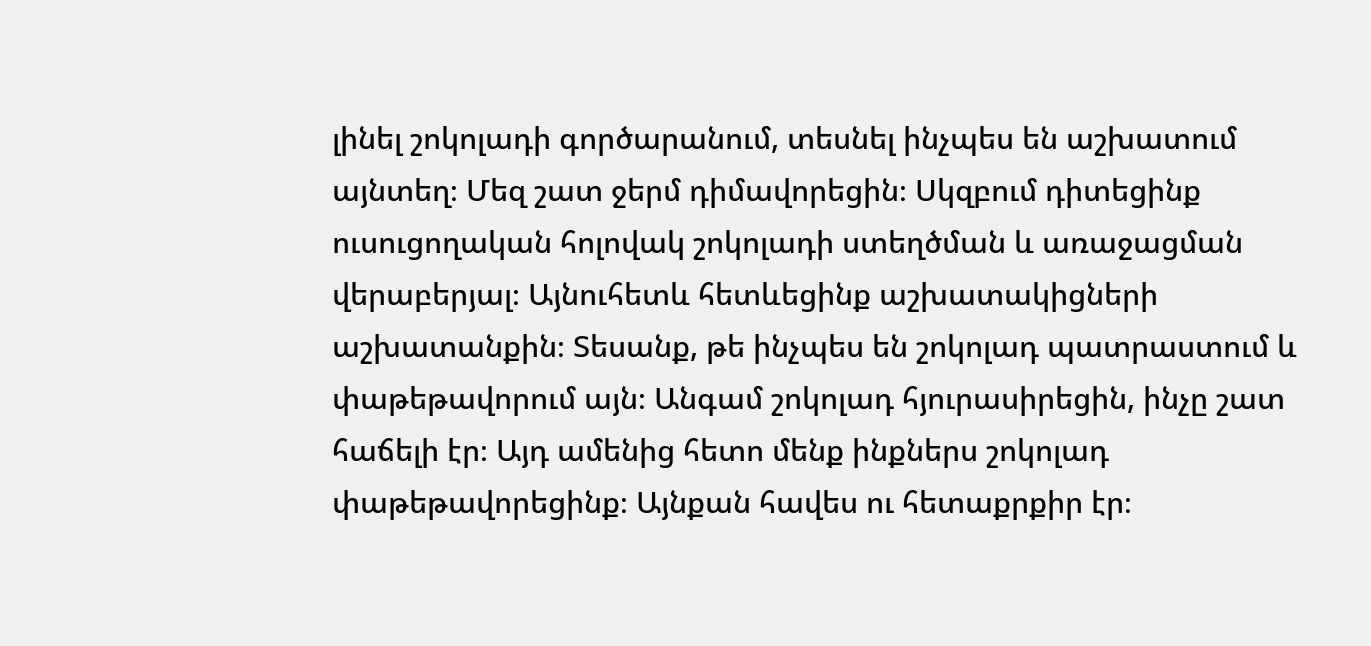լինել շոկոլադի գործարանում, տեսնել ինչպես են աշխատում այնտեղ։ Մեզ շատ ջերմ դիմավորեցին։ Սկզբում դիտեցինք ուսուցողական հոլովակ շոկոլադի ստեղծման և առաջացման վերաբերյալ։ Այնուհետև հետևեցինք աշխատակիցների աշխատանքին։ Տեսանք, թե ինչպես են շոկոլադ պատրաստում և փաթեթավորում այն։ Անգամ շոկոլադ հյուրասիրեցին, ինչը շատ հաճելի էր։ Այդ ամենից հետո մենք ինքներս շոկոլադ փաթեթավորեցինք։ Այնքան հավես ու հետաքրքիր էր։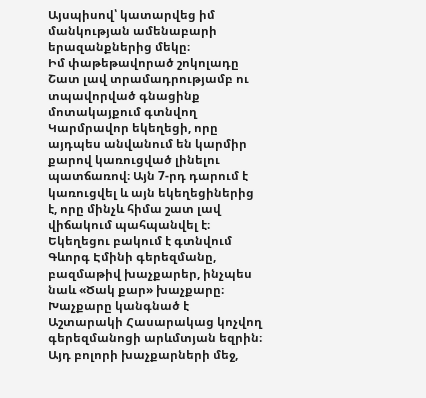Այսպիսով՝ կատարվեց իմ մանկության ամենաբարի երազանքներից մեկը։
Իմ փաթեթավորած շոկոլադը
Շատ լավ տրամադրությամբ ու տպավորված գնացինք մոտակայքում գտնվող Կարմրավոր եկեղեցի, որը այդպես անվանում են կարմիր քարով կառուցված լինելու պատճառով։ Այն 7-րդ դարում է կառուցվել և այն եկեղեցիներից է, որը մինչև հիմա շատ լավ վիճակում պահպանվել է։ Եկեղեցու բակում է գտնվում Գևորգ Էմինի գերեզմանը, բազմաթիվ խաչքարեր, ինչպես նաև «Ծակ քար» խաչքարը։ Խաչքարը կանգնած է Աշտարակի Հասարակաց կոչվող գերեզմանոցի արևմտյան եզրին։ Այդ բոլորի խաչքարների մեջ,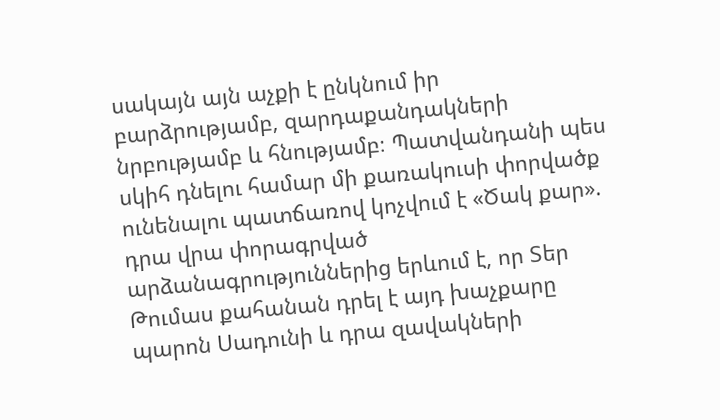սակայն այն աչքի է ընկնում իր բարձրությամբ, զարդաքանդակների նրբությամբ և հնությամբ։ Պատվանդանի պես սկիհ դնելու համար մի քառակուսի փորվածք ունենալու պատճառով կոչվում է «Ծակ քար». դրա վրա փորագրված արձանագրություններից երևում է, որ Տեր Թումաս քահանան դրել է այդ խաչքարը պարոն Սադունի և դրա զավակների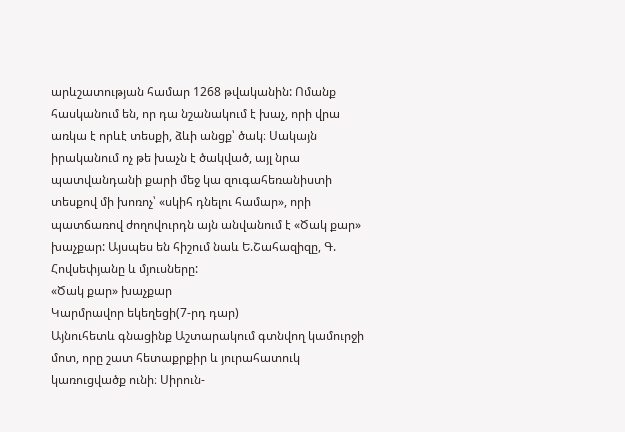արևշատության համար 1268 թվականին: Ոմանք հասկանում են, որ դա նշանակում է խաչ, որի վրա առկա է որևէ տեսքի, ձևի անցք՝ ծակ։ Սակայն իրականում ոչ թե խաչն է ծակված, այլ նրա պատվանդանի քարի մեջ կա զուգահեռանիստի տեսքով մի խոռոչ՝ «սկիհ դնելու համար», որի պատճառով ժողովուրդն այն անվանում է «Ծակ քար» խաչքար: Այսպես են հիշում նաև Ե.Շահազիզը, Գ. Հովսեփյանը և մյուսները:
«Ծակ քար» խաչքար
Կարմրավոր եկեղեցի(7-րդ դար)
Այնուհետև գնացինք Աշտարակում գտնվող կամուրջի մոտ, որը շատ հետաքրքիր և յուրահատուկ կառուցվածք ունի։ Սիրուն-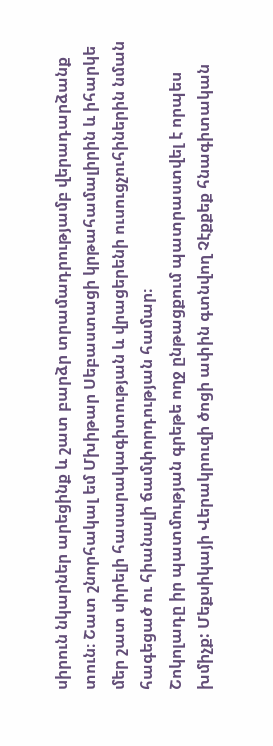սիրուն նկարներ արեցինք և շատ բարձր տրամադրությամբ վերադարձանք տուն։ Շատ շնորհակալ եմ Մխիթար Սեբաստացի կրթահամալիրին և իհարկե մեր շատ սիրելի հասարակագիտության և վրացերենի ուսուցչուհիներին նման հագեցած ու հիանալի ճամփորդության համար։
Շոկոլադը իր պատմության գրեթե ողջ ընթացքում պատրաստվել է որպես խմիչք: Մեքսիկայի Վերակրուզի ծոցի ափին գտնվող Չէքքեք հնագիտական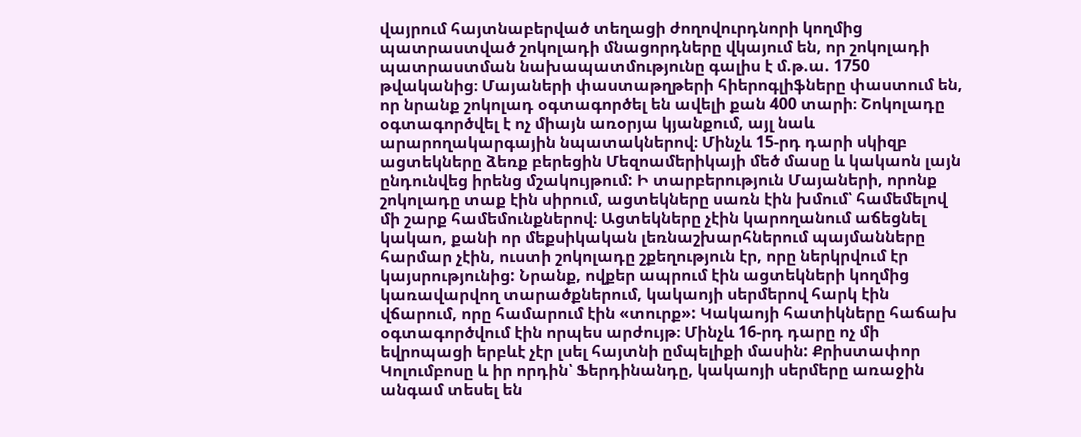վայրում հայտնաբերված տեղացի ժողովուրդնորի կողմից պատրաստված շոկոլադի մնացորդները վկայում են, որ շոկոլադի պատրաստման նախապատմությունը գալիս է մ.թ.ա. 1750 թվականից։ Մայաների փաստաթղթերի հիերոգլիֆները փաստում են, որ նրանք շոկոլադ օգտագործել են ավելի քան 400 տարի։ Շոկոլադը օգտագործվել է ոչ միայն առօրյա կյանքում, այլ նաև արարողակարգային նպատակներով։ Մինչև 15-րդ դարի սկիզբ ացտեկները ձեռք բերեցին Մեզոամերիկայի մեծ մասը և կակաոն լայն ընդունվեց իրենց մշակույթում: Ի տարբերություն Մայաների, որոնք շոկոլադը տաք էին սիրում, ացտեկները սառն էին խմում՝ համեմելով մի շարք համեմունքներով։ Ացտեկները չէին կարողանում աճեցնել կակաո, քանի որ մեքսիկական լեռնաշխարհներում պայմանները հարմար չէին, ուստի շոկոլադը շքեղություն էր, որը ներկրվում էր կայսրությունից: Նրանք, ովքեր ապրում էին ացտեկների կողմից կառավարվող տարածքներում, կակաոյի սերմերով հարկ էին վճարում, որը համարում էին «տուրք»: Կակաոյի հատիկները հաճախ օգտագործվում էին որպես արժույթ։ Մինչև 16-րդ դարը ոչ մի եվրոպացի երբևէ չէր լսել հայտնի ըմպելիքի մասին: Քրիստափոր Կոլումբոսը և իր որդին՝ Ֆերդինանդը, կակաոյի սերմերը առաջին անգամ տեսել են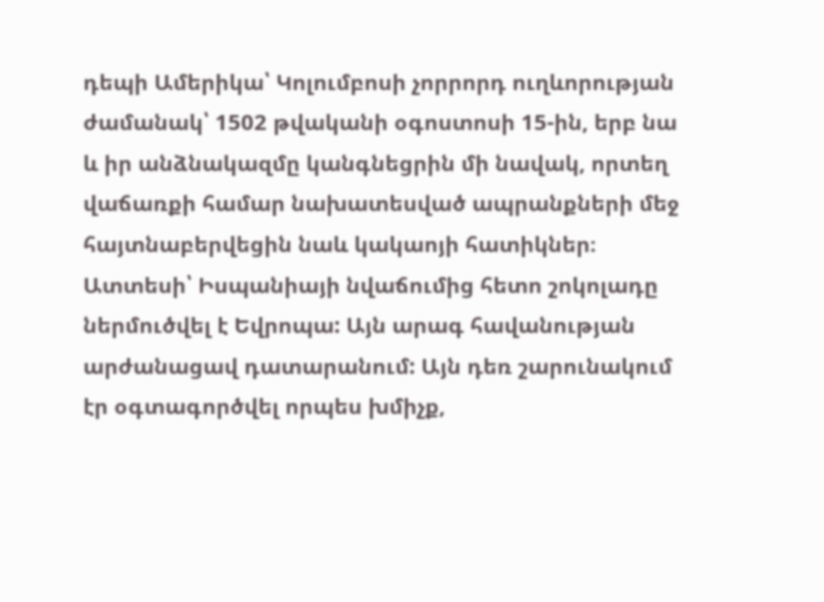դեպի Ամերիկա՝ Կոլումբոսի չորրորդ ուղևորության ժամանակ՝ 1502 թվականի օգոստոսի 15-ին, երբ նա և իր անձնակազմը կանգնեցրին մի նավակ, որտեղ վաճառքի համար նախատեսված ապրանքների մեջ հայտնաբերվեցին նաև կակաոյի հատիկներ։ Ատտեսի՝ Իսպանիայի նվաճումից հետո շոկոլադը ներմուծվել է Եվրոպա: Այն արագ հավանության արժանացավ դատարանում: Այն դեռ շարունակում էր օգտագործվել որպես խմիչք,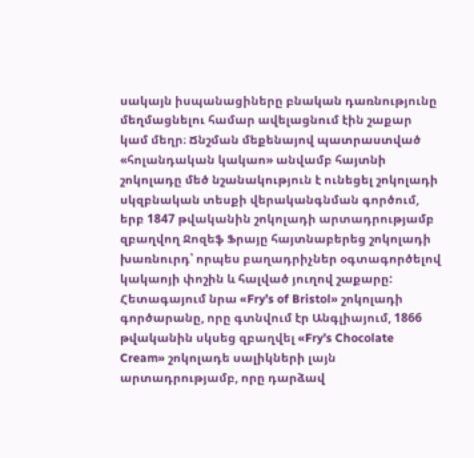սակայն իսպանացիները բնական դառնությունը մեղմացնելու համար ավելացնում էին շաքար կամ մեղր։ Ճնշման մեքենայով պատրաստված «հոլանդական կակաո» անվամբ հայտնի շոկոլադը մեծ նշանակություն է ունեցել շոկոլադի սկզբնական տեսքի վերականգնման գործում, երբ 1847 թվականին շոկոլադի արտադրությամբ զբաղվող Ջոզեֆ Ֆրայը հայտնաբերեց շոկոլադի խառնուրդ՝ որպես բաղադրիչներ օգտագործելով կակաոյի փոշին և հալված յուղով շաքարը: Հետագայում նրա «Fry’s of Bristol» շոկոլադի գործարանը, որը գտնվում էր Անգլիայում, 1866 թվականին սկսեց զբաղվել «Fry’s Chocolate Cream» շոկոլադե սալիկների լայն արտադրությամբ, որը դարձավ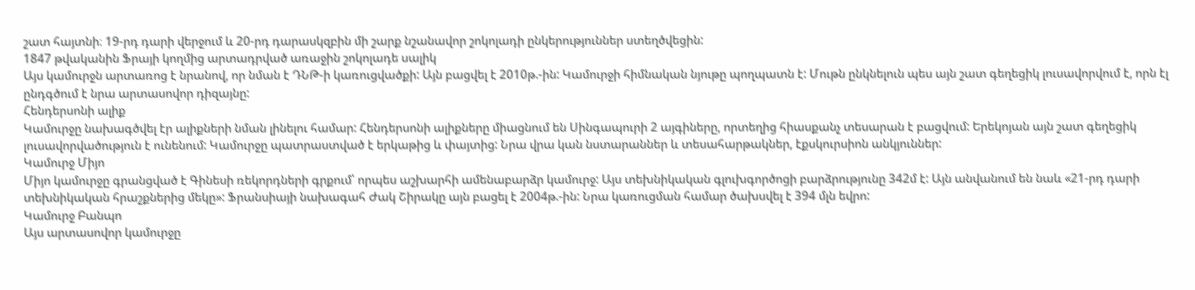շատ հայտնի։ 19-րդ դարի վերջում և 20-րդ դարասկզբին մի շարք նշանավոր շոկոլադի ընկերություններ ստեղծվեցին:
1847 թվականին Ֆրայի կողմից արտադրված առաջին շոկոլադե սալիկ
Այս կամուրջն արտառոց է նրանով, որ նման է ԴՆԹ-ի կառուցվածքի: Այն բացվել է 2010թ.-ին: Կամուրջի հիմնական նյութը պողպատն է: Մութն ընկնելուն պես այն շատ գեղեցիկ լուսավորվում է, որն էլ ընդգծում է նրա արտասովոր դիզայնը:
Հենդերսոնի ալիք
Կամուրջը նախագծվել էր ալիքների նման լինելու համար: Հենդերսոնի ալիքները միացնում են Սինգապուրի 2 այգիները, որտեղից հիասքանչ տեսարան է բացվում: Երեկոյան այն շատ գեղեցիկ լուսավորվածություն է ունենում: Կամուրջը պատրաստված է երկաթից և փայտից: Նրա վրա կան նստարաններ և տեսահարթակներ, էքսկուրսիոն անկյուններ:
Կամուրջ Միյո
Միյո կամուրջը գրանցված է Գինեսի ռեկորդների գրքում՝ որպես աշխարհի ամենաբարձր կամուրջ: Այս տեխնիկական գլուխգործոցի բարձրությունը 342մ է: Այն անվանում են նաև «21-րդ դարի տեխնիկական հրաշքներից մեկը»: Ֆրանսիայի նախագահ Ժակ Շիրակը այն բացել է 2004թ.-ին: Նրա կառուցման համար ծախսվել է 394 մլն եվրո:
Կամուրջ Բանպո
Այս արտասովոր կամուրջը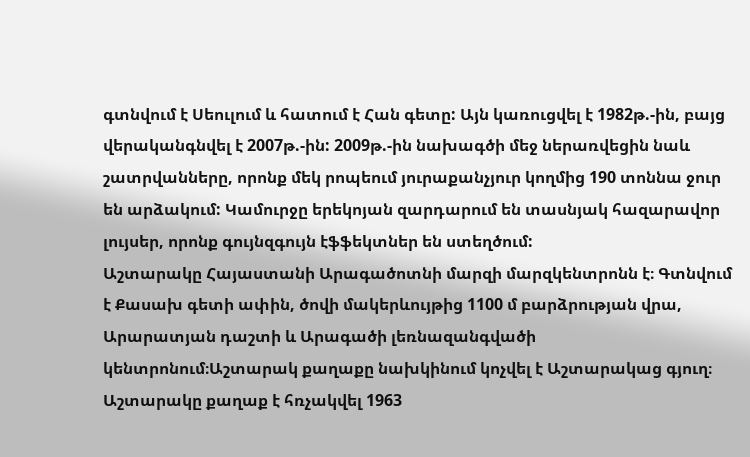գտնվում է Սեուլում և հատում է Հան գետը: Այն կառուցվել է 1982թ.-ին, բայց վերականգնվել է 2007թ.-ին: 2009թ.-ին նախագծի մեջ ներառվեցին նաև շատրվանները, որոնք մեկ րոպեում յուրաքանչյուր կողմից 190 տոննա ջուր են արձակում: Կամուրջը երեկոյան զարդարում են տասնյակ հազարավոր լույսեր, որոնք գույնզգույն էֆֆեկտներ են ստեղծում:
Աշտարակը Հայաստանի Արագածոտնի մարզի մարզկենտրոնն է։ Գտնվում է Քասախ գետի ափին, ծովի մակերևույթից 1100 մ բարձրության վրա, Արարատյան դաշտի և Արագածի լեռնազանգվածի կենտրոնում։Աշտարակ քաղաքը նախկինում կոչվել է Աշտարակաց գյուղ։ Աշտարակը քաղաք է հռչակվել 1963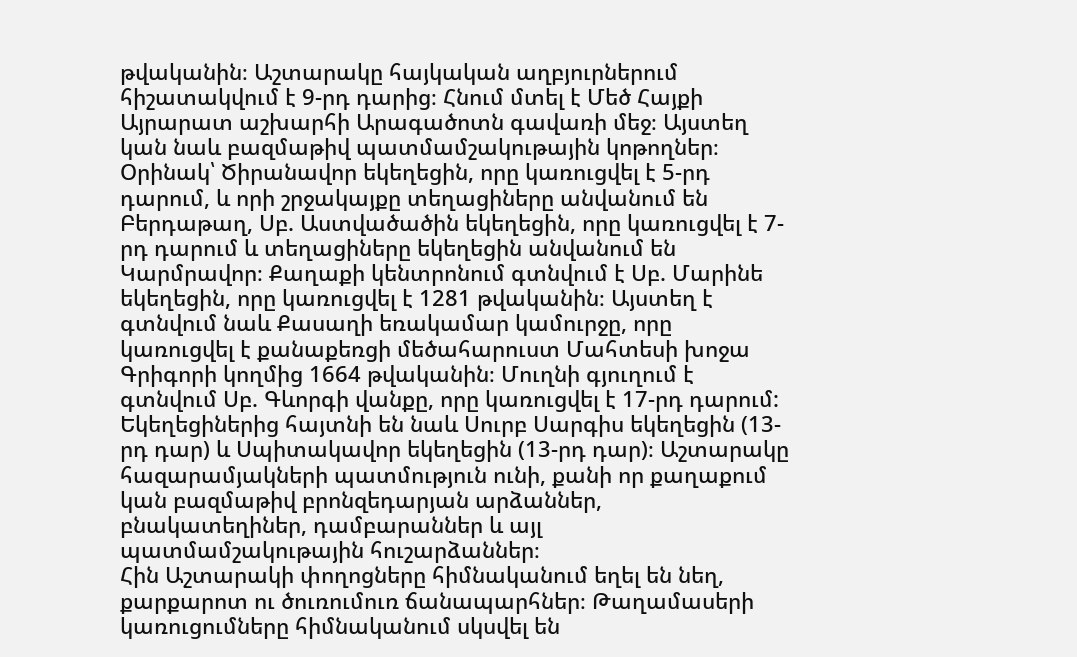թվականին։ Աշտարակը հայկական աղբյուրներում հիշատակվում է 9-րդ դարից։ Հնում մտել է Մեծ Հայքի Այրարատ աշխարհի Արագածոտն գավառի մեջ։ Այստեղ կան նաև բազմաթիվ պատմամշակութային կոթողներ։ Օրինակ՝ Ծիրանավոր եկեղեցին, որը կառուցվել է 5-րդ դարում, և որի շրջակայքը տեղացիները անվանում են Բերդաթաղ, Սբ. Աստվածածին եկեղեցին, որը կառուցվել է 7-րդ դարում և տեղացիները եկեղեցին անվանում են Կարմրավոր։ Քաղաքի կենտրոնում գտնվում է Սբ. Մարինե եկեղեցին, որը կառուցվել է 1281 թվականին։ Այստեղ է գտնվում նաև Քասաղի եռակամար կամուրջը, որը կառուցվել է քանաքեռցի մեծահարուստ Մահտեսի խոջա Գրիգորի կողմից 1664 թվականին։ Մուղնի գյուղում է գտնվում Սբ. Գևորգի վանքը, որը կառուցվել է 17-րդ դարում: Եկեղեցիներից հայտնի են նաև Սուրբ Սարգիս եկեղեցին (13-րդ դար) և Սպիտակավոր եկեղեցին (13-րդ դար)։ Աշտարակը հազարամյակների պատմություն ունի, քանի որ քաղաքում կան բազմաթիվ բրոնզեդարյան արձաններ, բնակատեղիներ, դամբարաններ և այլ պատմամշակութային հուշարձաններ։
Հին Աշտարակի փողոցները հիմնականում եղել են նեղ, քարքարոտ ու ծուռումուռ ճանապարհներ։ Թաղամասերի կառուցումները հիմնականում սկսվել են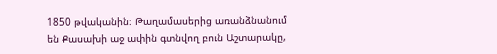1850 թվականին։ Թաղամասերից առանձնանում են Քասախի աջ ափին գտնվող բուն Աշտարակը,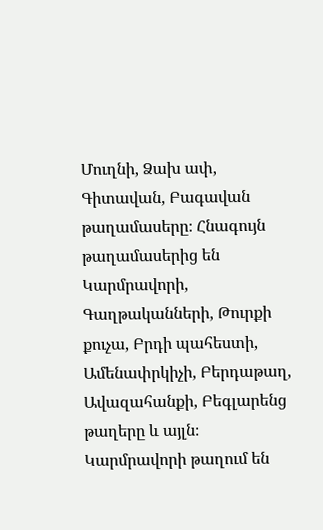Մուղնի, Ձախ ափ, Գիտավան, Բագավան թաղամասերը։ Հնագույն թաղամասերից են Կարմրավորի, Գաղթականների, Թուրքի քուչա, Բրդի պահեստի, Ամենափրկիչի, Բերդաթաղ, Ավազահանքի, Բեգլարենց թաղերը և այլն։ Կարմրավորի թաղում են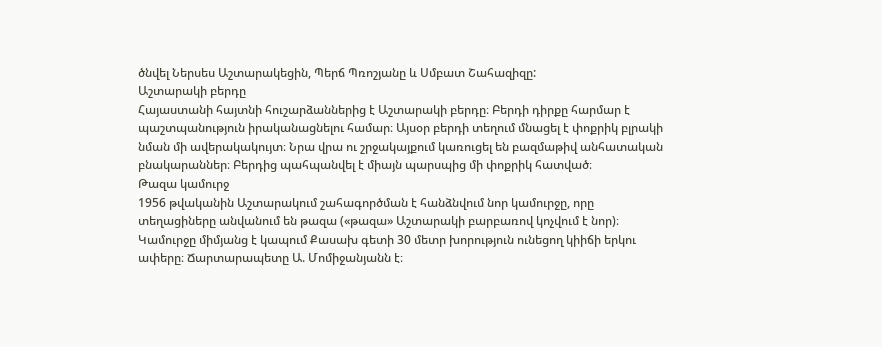ծնվել Ներսես Աշտարակեցին, Պերճ Պռոշյանը և Սմբատ Շահազիզը:
Աշտարակի բերդը
Հայաստանի հայտնի հուշարձաններից է Աշտարակի բերդը։ Բերդի դիրքը հարմար է պաշտպանություն իրականացնելու համար։ Այսօր բերդի տեղում մնացել է փոքրիկ բլրակի նման մի ավերակակույտ։ Նրա վրա ու շրջակայքում կառուցել են բազմաթիվ անհատական բնակարաններ։ Բերդից պահպանվել է միայն պարսպից մի փոքրիկ հատված։
Թազա կամուրջ
1956 թվականին Աշտարակում շահագործման է հանձնվում նոր կամուրջը, որը տեղացիները անվանում են թազա («թազա» Աշտարակի բարբառով կոչվում է նոր)։ Կամուրջը միմյանց է կապում Քասախ գետի 30 մետր խորություն ունեցող կիիճի երկու ափերը։ Ճարտարապետը Ա. Մոմիջանյանն է։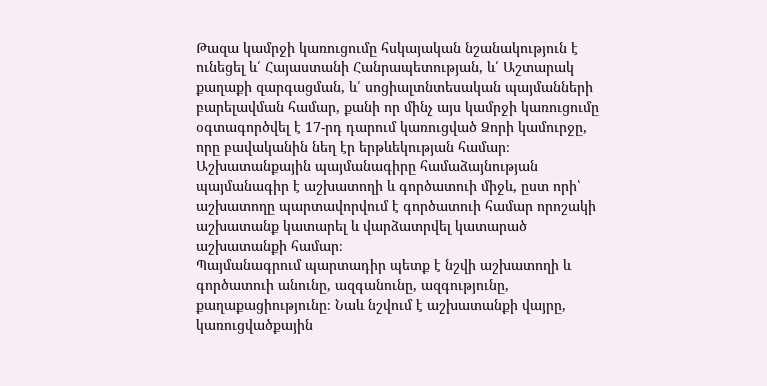Թազա կամրջի կառուցումը հսկայական նշանակություն է ունեցել և՛ Հայաստանի Հանրապետության, և՛ Աշտարակ քաղաքի զարգացման, և՛ սոցիալտնտեսական պայմանների բարելավման համար, քանի որ մինչ այս կամրջի կառուցումը օգտագործվել է 17-րդ դարում կառուցված Ձորի կամուրջը, որը բավականին նեղ էր երթևեկության համար։
Աշխատանքային պայմանագիրը համաձայնության պայմանագիր է աշխատողի և գործատուի միջև, ըստ որի՝ աշխատողը պարտավորվում է գործատուի համար որոշակի աշխատանք կատարել և վարձատրվել կատարած աշխատանքի համար։
Պայմանագրում պարտադիր պետք է նշվի աշխատողի և գործատուի անունը, ազգանունը, ազգությունը, քաղաքացիությունը։ Նաև նշվում է աշխատանքի վայրը, կառուցվածքային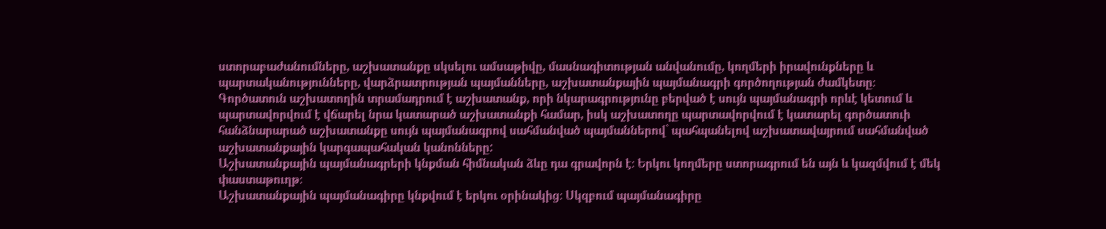ստորաբաժանումները, աշխատանքը սկսելու ամսաթիվը, մասնագիտության անվանումը, կողմերի իրավունքները և պարտականությունները, վարձրատրության պայմանները, աշխատանքային պայմանագրի գործողության ժամկետը։
Գործատուն աշխատողին տրամադրում է աշխատանք, որի նկարագրությունը բերված է սույն պայմանագրի որևէ կետում և պարտավորվում է վճարել նրա կատարած աշխատանքի համար, իսկ աշխատողը պարտավորվում է կատարել գործատուի հանձնարարած աշխատանքը սույն պայմանագրով սահմանված պայմաններով` պահպանելով աշխատավայրում սահմանված աշխատանքային կարգապահական կանոնները:
Աշխատանքային պայմանագրերի կնքման հիմնական ձևը դա գրավորն է։ Երկու կողմերը ստորագրում են այն և կազմվում է մեկ փաստաթուղթ։
Աշխատանքային պայմանագիրը կնքվում է երկու օրինակից։ Սկզբում պայմանագիրը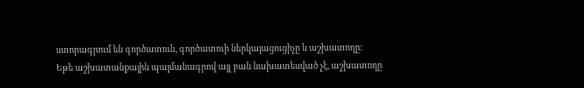ստորագրում են գործատուն, գործատուի ներկայացուցիչը և աշխատողը։
Եթե աշխատանքային պայմանագրով այլ բան նախատեսված չէ, աշխատողը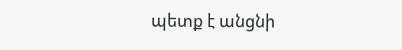պետք է անցնի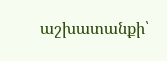աշխատանքի՝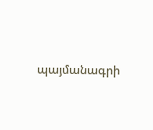պայմանագրի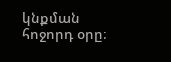կնքման հոջորդ օրը։